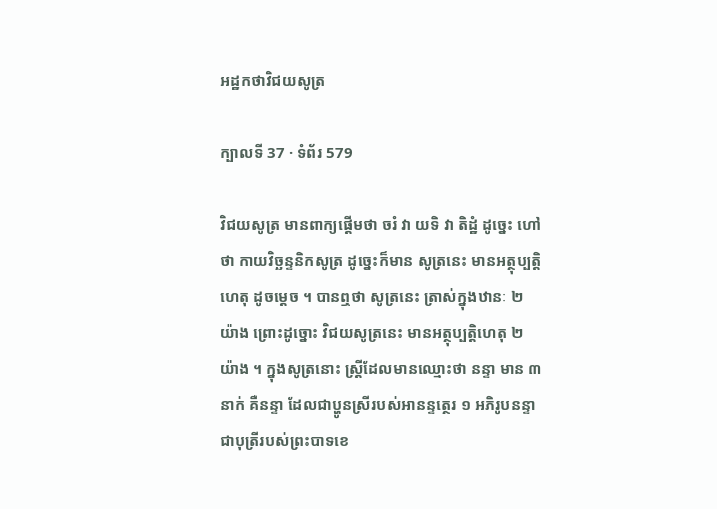អដ្ឋកថាវិជយសូត្រ

ក្បាលទី 37 · ទំព័រ 579

វិជយសូត្រ មានពាក្យផ្តើមថា ចរំ វា យទិ វា តិដ្ឋំ ដូច្នេះ ហៅថា កាយវិច្ឆន្ទនិកសូត្រ ដូច្នេះក៏មាន សូត្រនេះ មានអត្ថុប្បត្តិហេតុ ដូចម្តេច ។ បានឮថា សូត្រនេះ ត្រាស់ក្នុងឋានៈ ២ យ៉ាង ព្រោះដូច្នោះ វិជយសូត្រនេះ មានអត្ថុប្បត្តិហេតុ ២ យ៉ាង ។ ក្នុងសូត្រនោះ ស្ត្រីដែលមានឈ្មោះថា នន្ទា មាន ៣ នាក់ គឺនន្ទា ដែលជាប្ហូនស្រីរបស់អានន្ទត្ថេរ ១ អភិរូបនន្ទា ជាបុត្រីរបស់ព្រះបាទខេ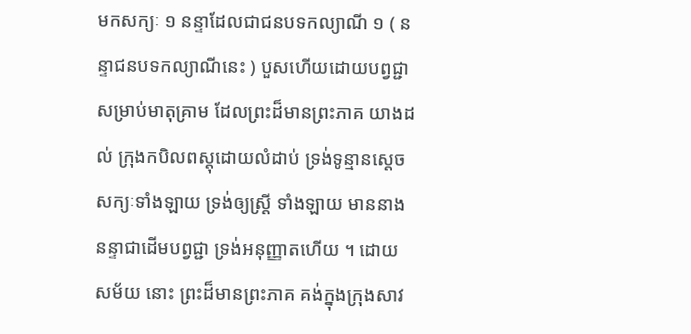មកសក្យៈ ១ នន្ទាដែលជាជនបទកល្យាណី ១ ( នន្ទាជនបទកល្យាណីនេះ ) បួសហើយដោយបព្វជ្ជាសម្រាប់មាតុគ្រាម ដែលព្រះដ៏មានព្រះភាគ យាងដល់ ក្រុងកបិលពស្តុដោយលំដាប់ ទ្រង់ទូន្មានស្តេចសក្យៈទាំងឡាយ ទ្រង់ឲ្យស្ត្រី ទាំងឡាយ មាននាងនន្ទាជាដើមបព្វជ្ជា ទ្រង់អនុញ្ញាតហើយ ។ ដោយសម័យ នោះ ព្រះដ៏មានព្រះភាគ គង់ក្នុងក្រុងសាវ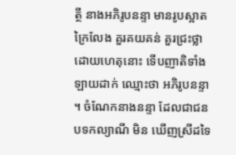ត្ថី នាងអភិរូបនន្ទា មានរូបស្អាត ក្រៃលែង គួរគយគន់ គួរជ្រះថ្លា ដោយហេតុនោះ ទើបញាតិទាំងឡាយដាក់ ឈ្មោះថា អភិរូបនន្ទា ។ ចំណែកនាងនន្ទា ដែលជាជនបទកល្យាណី មិន ឃើញស្រីដទៃ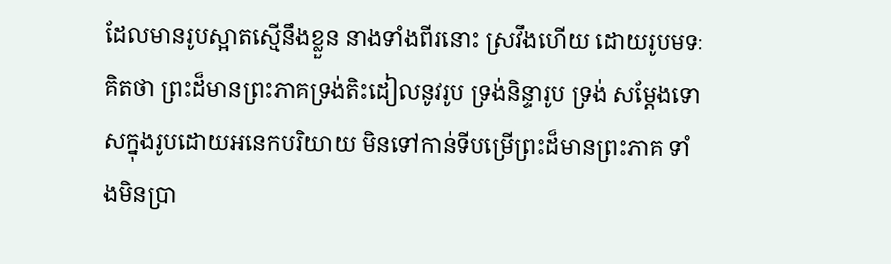ដែលមានរូបស្អាតស្មើនឹងខ្លួន នាងទាំងពីរនោះ ស្រវឹងហើយ ដោយរូបមទៈ គិតថា ព្រះដ៏មានព្រះភាគទ្រង់តិះដៀលនូវរូប ទ្រង់និន្ទារូប ទ្រង់ សម្តែងទោសក្នុងរូបដោយអនេកបរិយាយ មិនទៅកាន់ទីបម្រើព្រះដ៏មានព្រះភាគ ទាំងមិនប្រា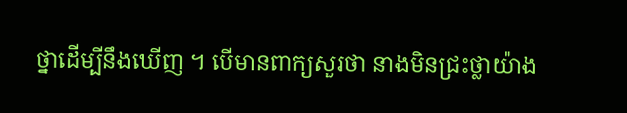ថ្នាដើម្បីនឹងឃើញ ។ បើមានពាក្យសួរថា នាងមិនជ្រះថ្លាយ៉ាង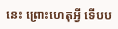នេះ ព្រោះហេតុអ្វី ទើបប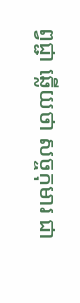ព្វជ្ជា ឆ្លើយថា សច្ចកុមារ ជា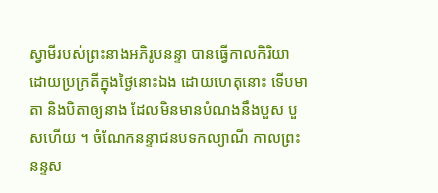ស្វាមីរបស់ព្រះនាងអភិរូបនន្ទា បានធ្វើកាលកិរិយា ដោយប្រក្រតីក្នុងថ្ងៃនោះឯង ដោយហេតុនោះ ទើបមាតា និងបិតាឲ្យនាង ដែលមិនមានបំណងនឹងបួស បួសហើយ ។ ចំណែកនន្ទាជនបទកល្យាណី កាលព្រះនន្ទស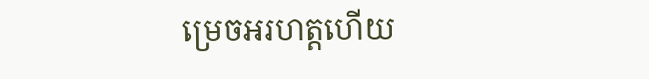ម្រេចអរហត្តហើយ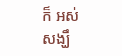ក៏ អស់សង្ឃឹ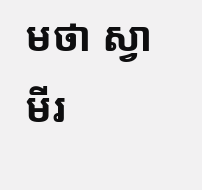មថា ស្វាមីរ